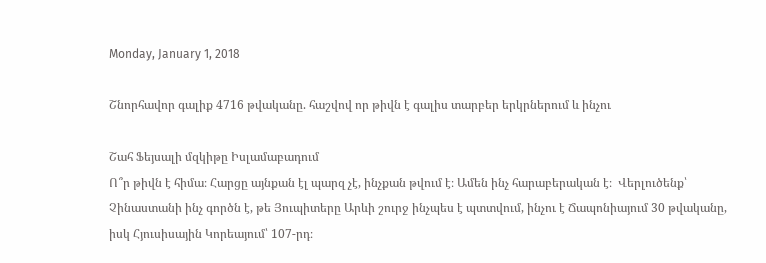Monday, January 1, 2018

Շնորհավոր գալիք 4716 թվականը. հաշվով որ թիվն է գալիս տարբեր երկրներում և ինչու

Շահ Ֆեյսալի մզկիթը Իսլամաբադում
Ո՞ր թիվն է հիմա։ Հարցը այնքան էլ պարզ չէ, ինչքան թվում է։ Ամեն ինչ հարաբերական է։  Վերլուծենք՝ Չինաստանի ինչ գործն է, թե Յուպիտերը Արևի շուրջ ինչպես է պտտվում, ինչու է Ճապոնիայում 30 թվականը, իսկ Հյուսիսային Կորեայում՝ 107-րդ։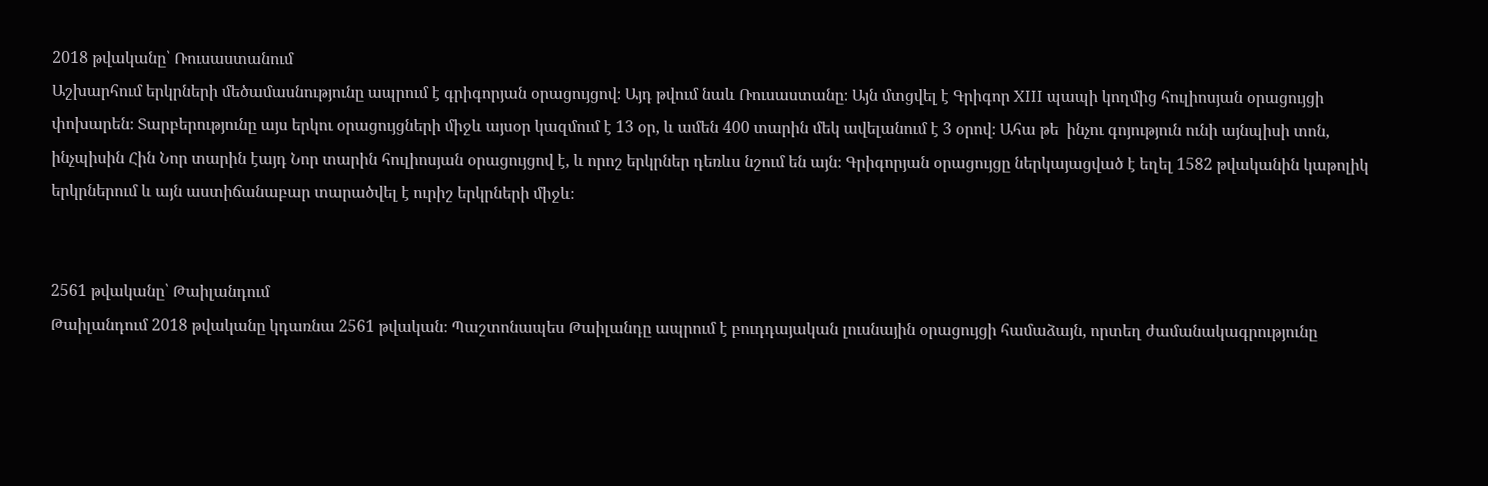2018 թվականը՝ Ռուսաստանում
Աշխարհում երկրների մեծամասնությունը ապրում է գրիգորյան օրացույցով։ Այդ թվում նաև Ռուսաստանը։ Այն մտցվել է Գրիգոր XIII պապի կողմից հուլիոսյան օրացույցի փոխարեն։ Տարբերությունը այս երկու օրացույցների միջև այսօր կազմում է 13 օր, և ամեն 400 տարին մեկ ավելանում է 3 օրով։ Ահա թե  ինչու գոյություն ունի այնպիսի տոն, ինչպիսին Հին Նոր տարին էայդ Նոր տարին հուլիոսյան օրացույցով է, և որոշ երկրներ դեռևս նշում են այն։ Գրիգորյան օրացույցը ներկայացված է եղել 1582 թվականին կաթոլիկ երկրներում և այն աստիճանաբար տարածվել է ուրիշ երկրների միջև։


2561 թվականը՝ Թաիլանդում
Թաիլանդում 2018 թվականը կդառնա 2561 թվական։ Պաշտոնապես Թաիլանդը ապրում է բուդդայական լուսնային օրացույցի համաձայն, որտեղ ժամանակագրությունը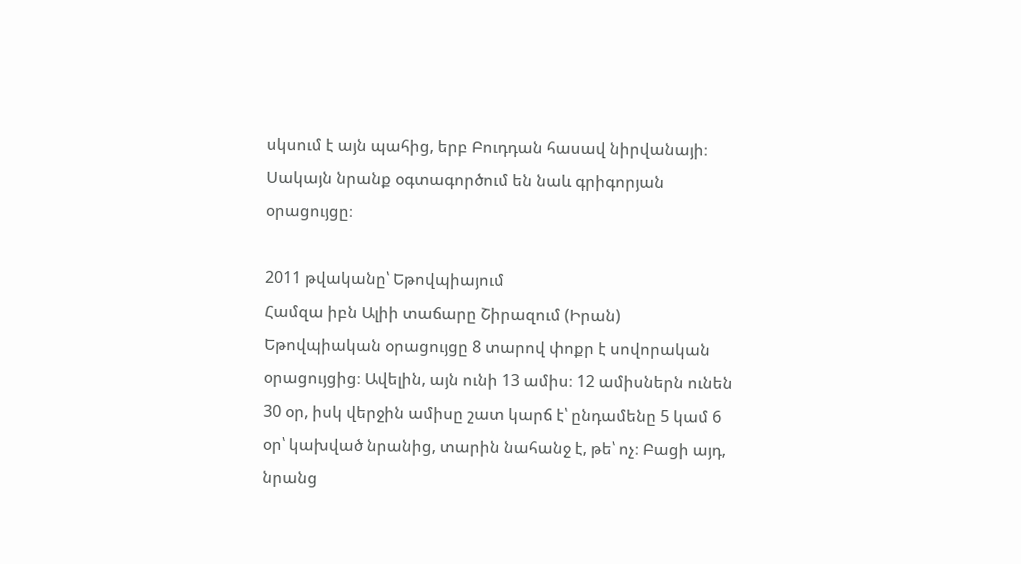սկսում է այն պահից, երբ Բուդդան հասավ նիրվանայի։ Սակայն նրանք օգտագործում են նաև գրիգորյան օրացույցը։

2011 թվականը՝ Եթովպիայում
Համզա իբն Ալիի տաճարը Շիրազում (Իրան)
Եթովպիական օրացույցը 8 տարով փոքր է սովորական օրացույցից։ Ավելին, այն ունի 13 ամիս։ 12 ամիսներն ունեն 30 օր, իսկ վերջին ամիսը շատ կարճ է՝ ընդամենը 5 կամ 6 օր՝ կախված նրանից, տարին նահանջ է, թե՝ ոչ։ Բացի այդ, նրանց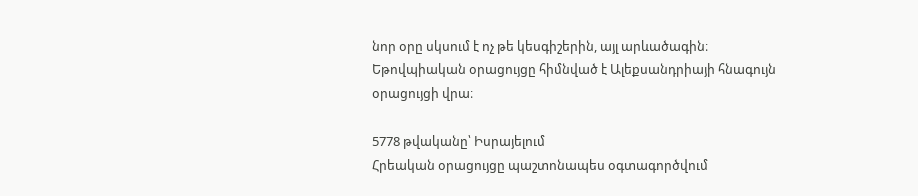նոր օրը սկսում է ոչ թե կեսգիշերին, այլ արևածագին։ Եթովպիական օրացույցը հիմնված է Ալեքսանդրիայի հնագույն օրացույցի վրա։

5778 թվականը՝ Իսրայելում
Հրեական օրացույցը պաշտոնապես օգտագործվում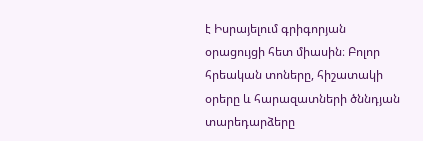է Իսրայելում գրիգորյան օրացույցի հետ միասին։ Բոլոր հրեական տոները, հիշատակի օրերը և հարազատների ծննդյան տարեդարձերը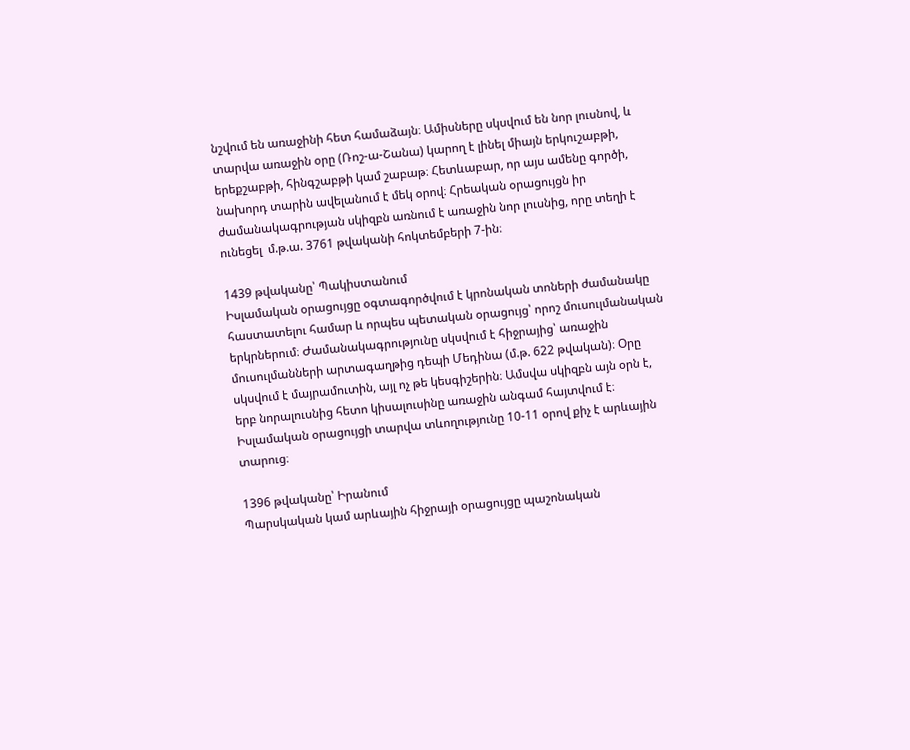նշվում են առաջինի հետ համաձայն։ Ամիսները սկսվում են նոր լուսնով, և տարվա առաջին օրը (Ռոշ-ա-Շանա) կարող է լինել միայն երկուշաբթի, երեքշաբթի, հինգշաբթի կամ շաբաթ։ Հետևաբար, որ այս ամենը գործի, նախորդ տարին ավելանում է մեկ օրով։ Հրեական օրացույցն իր ժամանակագրության սկիզբն առնում է առաջին նոր լուսնից, որը տեղի է ունեցել  մ.թ.ա. 3761 թվականի հոկտեմբերի 7-ին։

1439 թվականը՝ Պակիստանում
Իսլամական օրացույցը օգտագործվում է կրոնական տոների ժամանակը հաստատելու համար և որպես պետական օրացույց՝ որոշ մուսուլմանական երկրներում։ Ժամանակագրությունը սկսվում է հիջրայից՝ առաջին մուսուլմանների արտագաղթից դեպի Մեդինա (մ.թ. 622 թվական)։ Օրը սկսվում է մայրամուտին, այլ ոչ թե կեսգիշերին։ Ամսվա սկիզբն այն օրն է, երբ նորալուսնից հետո կիսալուսինը առաջին անգամ հայտվում է։ Իսլամական օրացույցի տարվա տևողությունը 10-11 օրով քիչ է արևային տարուց։

1396 թվականը՝ Իրանում
Պարսկական կամ արևային հիջրայի օրացույցը պաշոնական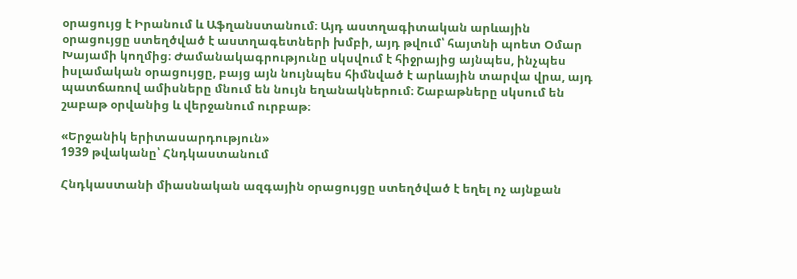օրացույց է Իրանում և Աֆղանստանում։ Այդ աստղագիտական արևային օրացույցը ստեղծված է աստղագետների խմբի, այդ թվում՝ հայտնի պոետ Օմար Խայամի կողմից։ Ժամանակագրությունը սկսվում է հիջրայից այնպես, ինչպես իսլամական օրացույցը, բայց այն նույնպես հիմնված է արևային տարվա վրա, այդ պատճառով ամիսները մնում են նույն եղանակներում։ Շաբաթները սկսում են շաբաթ օրվանից և վերջանում ուրբաթ։

«Երջանիկ երիտասարդություն»
1939 թվականը՝ Հնդկաստանում

Հնդկաստանի միասնական ազգային օրացույցը ստեղծված է եղել ոչ այնքան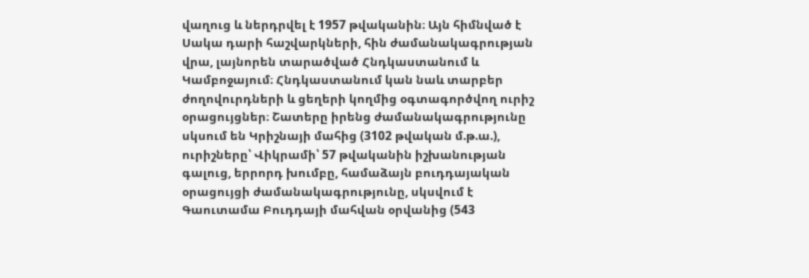վաղուց և ներդրվել է 1957 թվականին։ Այն հիմնված է Սակա դարի հաշվարկների, հին ժամանակագրության վրա, լայնորեն տարածված Հնդկաստանում և Կամբոջայում։ Հնդկաստանում կան նաև տարբեր ժողովուրդների և ցեղերի կողմից օգտագործվող ուրիշ օրացույցներ։ Շատերը իրենց ժամանակագրությունը սկսում են Կրիշնայի մահից (3102 թվական մ.թ.ա.), ուրիշները՝ Վիկրամի՝ 57 թվականին իշխանության գալուց, երրորդ խումբը, համաձայն բուդդայական օրացույցի ժամանակագրությունը, սկսվում է Գաուտամա Բուդդայի մահվան օրվանից (543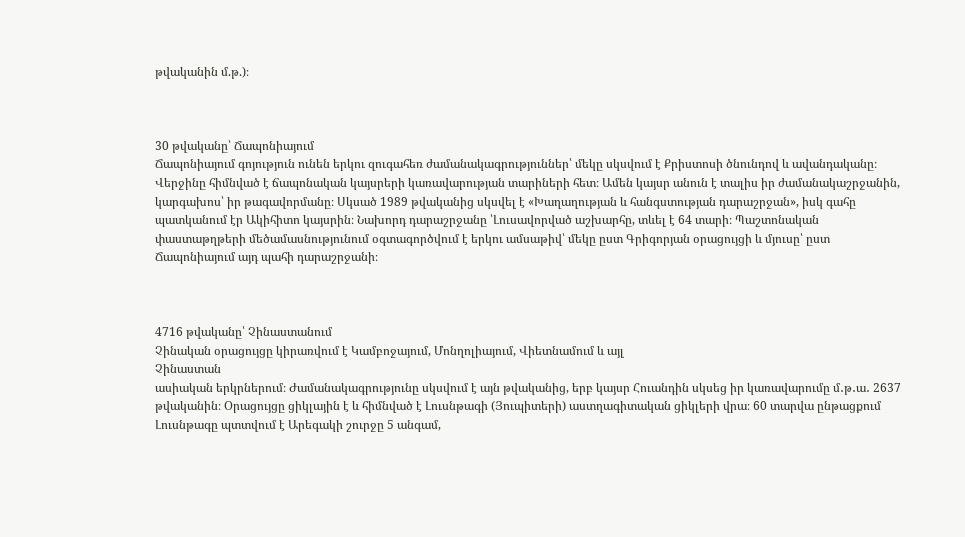թվականին մ.թ.)։



30 թվականը՝ Ճապոնիայում
Ճապոնիայում գոյություն ունեն երկու զուգահեռ ժամանակագրություններ՝ մեկը սկսվում է Քրիստոսի ծնունդով և ավանդականը։ Վերջինը հիմնված է ճապոնական կայսրերի կառավարության տարիների հետ։ Ամեն կայսր անուն է տալիս իր ժամանակաշրջանին, կարգախոս՝ իր թագավորմանը։ Սկսած 1989 թվականից սկսվել է «Խաղաղության և հանգստության դարաշրջան», իսկ գահը պատկանում էր Ակիհիտո կայսրին։ Նախորդ դարաշրջանը ՝Լուսավորված աշխարհը, տևել է 64 տարի։ Պաշտոնական փաստաթղթերի մեծամասնությունում օգտագործվում է երկու ամսաթիվ՝ մեկը ըստ Գրիգորյան օրացույցի և մյուսը՝ ըստ Ճապոնիայում այդ պահի դարաշրջանի։



4716 թվականը՝ Չինաստանում
Չինական օրացույցը կիրառվում է Կամբոջայում, Մոնղոլիայում, Վիետնամում և այլ
Չինաստան
ասիական երկրներում։ Ժամանակագրությունը սկսվում է այն թվականից, երբ կայսր Հուանդին սկսեց իր կառավարումը մ․թ․ա․ 2637 թվականին։ Օրացույցը ցիկլային է և հիմնված է Լուսնթագի (Յուպիտերի) աստղագիտական ցիկլերի վրա։ 60 տարվա ընթացքում Լուսնթագը պտտվում է Արեգակի շուրջը 5 անգամ,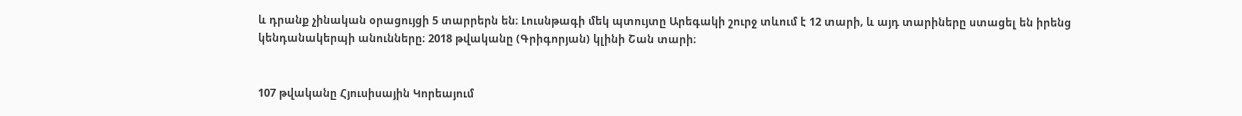և դրանք չինական օրացույցի 5 տարրերն են։ Լուսնթագի մեկ պտույտը Արեգակի շուրջ տևում է 12 տարի, և այդ տարիները ստացել են իրենց կենդանակերպի անունները։ 2018 թվականը (Գրիգորյան) կլինի Շան տարի։


107 թվականը Հյուսիսային Կորեայում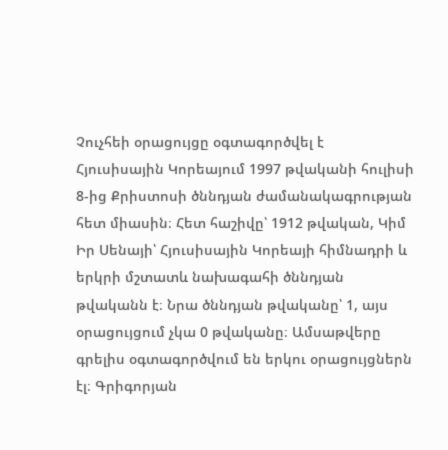Չուչհեի օրացույցը օգտագործվել է Հյուսիսային Կորեայում 1997 թվականի հուլիսի 8-ից Քրիստոսի ծննդյան ժամանակագրության հետ միասին։ Հետ հաշիվը՝ 1912 թվական, Կիմ Իր Սենայի՝ Հյուսիսային Կորեայի հիմնադրի և երկրի մշտատև նախագահի ծննդյան թվականն է։ Նրա ծննդյան թվականը՝ 1, այս օրացույցում չկա 0 թվականը։ Ամսաթվերը գրելիս օգտագործվում են երկու օրացույցներն էլ։ Գրիգորյան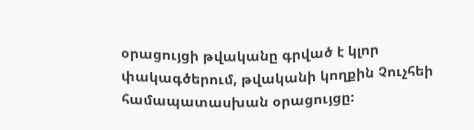օրացույցի թվականը գրված է կլոր փակագծերում, թվականի կողքին Չուչհեի համապատասխան օրացույցը։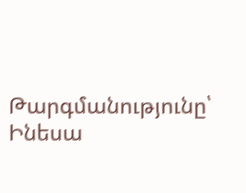Թարգմանությունը՝ Ինեսա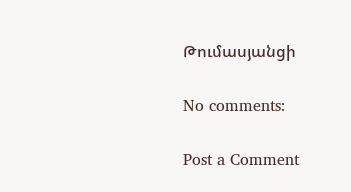Թումասյանցի

No comments:

Post a Comment